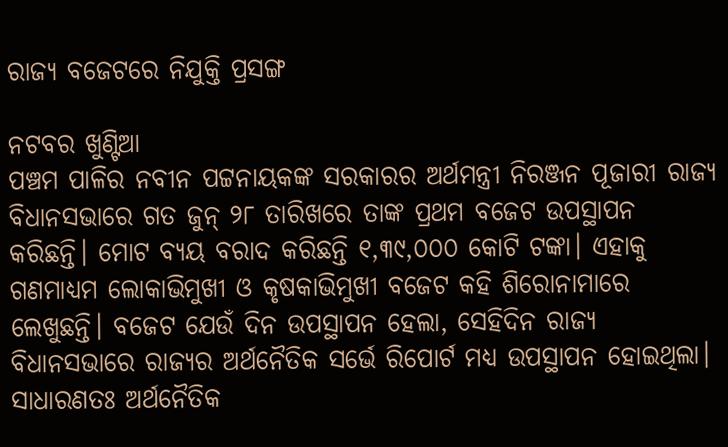ରାଜ୍ୟ ବଜେଟରେ ନିଯୁକ୍ତି ପ୍ରସଙ୍ଗ

ନଟବର ଖୁଣ୍ଟିଆ
ପଞ୍ଚମ ପାଳିର ନବୀନ ପଟ୍ଟନାୟକଙ୍କ ସରକାରର ଅର୍ଥମନ୍ତ୍ରୀ ନିରଞ୍ଜନ ପୂଜାରୀ ରାଜ୍ୟ ବିଧାନସଭାରେ ଗତ ଜୁନ୍‌ ୨୮ ତାରିଖରେ ତାଙ୍କ ପ୍ରଥମ ବଜେଟ ଉପସ୍ଥାପନ କରିଛନ୍ତି। ମୋଟ ବ୍ୟୟ ବରାଦ କରିଛନ୍ତି ୧,୩୯,୦୦୦ କୋଟି ଟଙ୍କା। ଏହାକୁ ଗଣମାଧ୍ୟମ ଲୋକାଭିମୁଖୀ ଓ କୃଷକାଭିମୁଖୀ ବଜେଟ କହି ଶିରୋନାମାରେ ଲେଖୁଛନ୍ତି। ବଜେଟ ଯେଉଁ ଦିନ ଉପସ୍ଥାପନ ହେଲା, ସେହିଦିନ ରାଜ୍ୟ ବିଧାନସଭାରେ ରାଜ୍ୟର ଅର୍ଥନୈତିକ ସର୍ଭେ ରିପୋର୍ଟ ମଧ୍ୟ ଉପସ୍ଥାପନ ହୋଇଥିଲା। ସାଧାରଣତଃ ଅର୍ଥନୈତିକ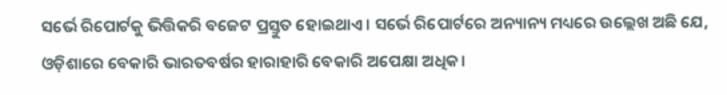ସର୍ଭେ ରିପୋର୍ଟକୁ ଭିତ୍ତିକରି ବଜେଟ ପ୍ରସ୍ତୁତ ହୋଇଥାଏ। ସର୍ଭେ ରିପୋର୍ଟରେ ଅନ୍ୟାନ୍ୟ ମଧ୍ୟରେ ଉଲ୍ଲେଖ ଅଛି ଯେ, ଓଡ଼ିଶାରେ ବେକାରି ଭାରତବର୍ଷର ହାରାହାରି ବେକାରି ଅପେକ୍ଷା ଅଧିକ।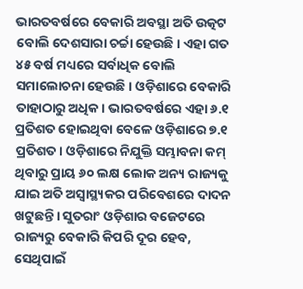ଭାରତବର୍ଷରେ ବେକାରି ଅବସ୍ଥା ଅତି ଉତ୍କଟ ବୋଲି ଦେଶସାରା ଚର୍ଚ୍ଚା ହେଉଛି। ଏହା ଗତ ୪୫ ବର୍ଷ ମଧ୍ୟରେ ସର୍ବାଧିକ ବୋଲି ସମାଲୋଚନା ହେଉଛି। ଓଡ଼ିଶାରେ ବେକାରି ତାହାଠାରୁ ଅଧିକ। ଭାରତବର୍ଷରେ ଏହା ୬.୧ ପ୍ରତିଶତ ହୋଇଥିବା ବେଳେ ଓଡ଼ିଶାରେ ୭.୧ ପ୍ରତିଶତ। ଓଡ଼ିଶାରେ ନିଯୁକ୍ତି ସମ୍ଭାବନା କମ୍‌ ଥିବାରୁ ପ୍ରାୟ ୬୦ ଲକ୍ଷ ଲୋକ ଅନ୍ୟ ରାଜ୍ୟକୁ ଯାଇ ଅତି ଅସ୍ବାସ୍ଥ୍ୟକର ପରିବେଶରେ ଦାଦନ ଖଟୁଛନ୍ତି। ସୁତରାଂ ଓଡ଼ିଶାର ବଜେଟରେ ରାଜ୍ୟରୁ ବେକାରି କିପରି ଦୂର ହେବ, ସେଥିପାଇଁ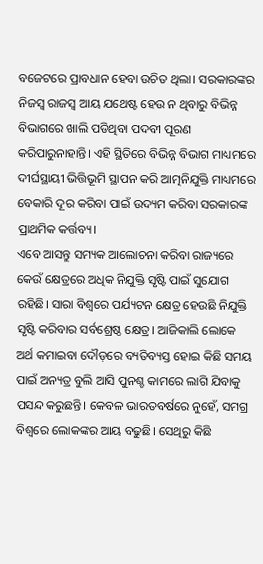ବଜେଟରେ ପ୍ରାବଧାନ ହେବା ଉଚିତ ଥିଲା। ସରକାରଙ୍କର ନିଜସ୍ବ ରାଜସ୍ବ ଆୟ ଯଥେଷ୍ଟ ହେଉ ନ ଥିବାରୁ ବିଭିନ୍ନ ବିଭାଗରେ ଖାଲି ପଡିଥିବା ପଦବୀ ପୂରଣ କରିପାରୁନାହାନ୍ତି। ଏହି ସ୍ଥିତିରେ ବିଭିନ୍ନ ବିଭାଗ ମାଧ୍ୟମରେ ଦୀର୍ଘସ୍ଥାୟୀ ଭିତ୍ତିଭୂମି ସ୍ଥାପନ କରି ଆତ୍ମନିଯୁକ୍ତି ମାଧ୍ୟମରେ ବେକାରି ଦୂର କରିବା ପାଇଁ ଉଦ୍ୟମ କରିବା ସରକାରଙ୍କ ପ୍ରାଥମିକ କର୍ତ୍ତବ୍ୟ।
ଏବେ ଆସନ୍ତୁ ସମ୍ୟକ ଆଲୋଚନା କରିବା ରାଜ୍ୟରେ କେଉଁ କ୍ଷେତ୍ରରେ ଅଧିକ ନିଯୁକ୍ତି ସୃଷ୍ଟି ପାଇଁ ସୁଯୋଗ ରହିଛି। ସାରା ବିଶ୍ୱରେ ପର୍ଯ୍ୟଟନ କ୍ଷେତ୍ର ହେଉଛି ନିଯୁକ୍ତି ସୃଷ୍ଟି କରିବାର ସର୍ବଶ୍ରେଷ୍ଠ କ୍ଷେତ୍ର। ଆଜିକାଲି ଲୋକେ ଅର୍ଥ କମାଇବା ଦୌଡ଼ରେ ବ୍ୟତିବ୍ୟସ୍ତ ହୋଇ କିଛି ସମୟ ପାଇଁ ଅନ୍ୟତ୍ର ବୁଲି ଆସି ପୁନଶ୍ଚ କାମରେ ଲାଗି ଯିବାକୁ ପସନ୍ଦ କରୁଛନ୍ତି। କେବଳ ଭାରତବର୍ଷରେ ନୁହେଁ, ସମଗ୍ର ବିଶ୍ୱରେ ଲୋକଙ୍କର ଆୟ ବଢୁଛି। ସେଥିରୁ କିଛି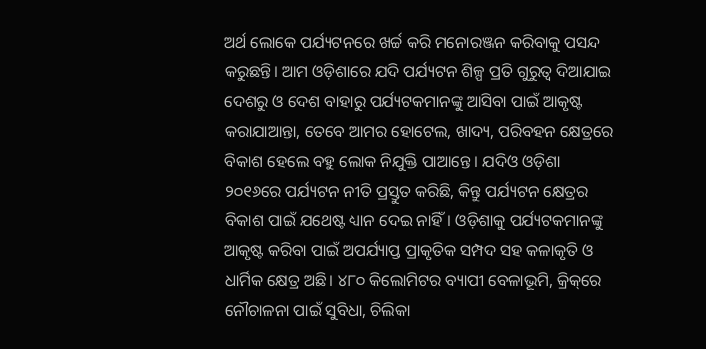ଅର୍ଥ ଲୋକେ ପର୍ଯ୍ୟଟନରେ ଖର୍ଚ୍ଚ କରି ମନୋରଞ୍ଜନ କରିବାକୁ ପସନ୍ଦ କରୁଛନ୍ତି। ଆମ ଓଡ଼ିଶାରେ ଯଦି ପର୍ଯ୍ୟଟନ ଶିଳ୍ପ ପ୍ରତି ଗୁରୁତ୍ୱ ଦିଆଯାଇ ଦେଶରୁ ଓ ଦେଶ ବାହାରୁ ପର୍ଯ୍ୟଟକମାନଙ୍କୁ ଆସିବା ପାଇଁ ଆକୃଷ୍ଟ କରାଯାଆନ୍ତା, ତେବେ ଆମର ହୋଟେଲ, ଖାଦ୍ୟ, ପରିବହନ କ୍ଷେତ୍ରରେ ବିକାଶ ହେଲେ ବହୁ ଲୋକ ନିଯୁକ୍ତି ପାଆନ୍ତେ। ଯଦିଓ ଓଡ଼ିଶା ୨୦୧୬ରେ ପର୍ଯ୍ୟଟନ ନୀତି ପ୍ରସ୍ତୁତ କରିଛି, କିନ୍ତୁ ପର୍ଯ୍ୟଟନ କ୍ଷେତ୍ରର ବିକାଶ ପାଇଁ ଯଥେଷ୍ଟ ଧ୍ୟାନ ଦେଇ ନାହିଁ। ଓଡ଼ିଶାକୁ ପର୍ଯ୍ୟଟକମାନଙ୍କୁ ଆକୃଷ୍ଟ କରିବା ପାଇଁ ଅପର୍ଯ୍ୟାପ୍ତ ପ୍ରାକୃତିକ ସମ୍ପଦ ସହ କଳାକୃତି ଓ ଧାର୍ମିକ କ୍ଷେତ୍ର ଅଛି। ୪୮୦ କିଲୋମିଟର ବ୍ୟାପୀ ବେଳାଭୂମି, କ୍ରିକ୍‌ରେ ନୌଚାଳନା ପାଇଁ ସୁବିଧା, ଚିଲିକା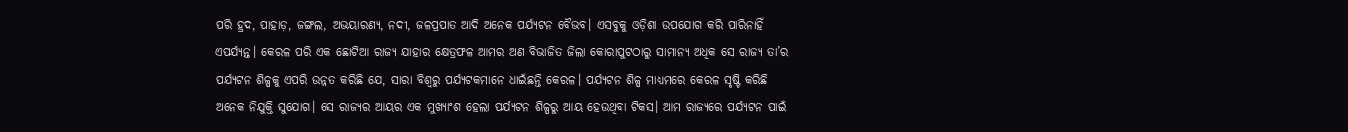ପରି ହ୍ରଦ, ପାହାଡ଼, ଜଙ୍ଗଲ, ଅଭୟାରଣ୍ୟ, ନଦୀ, ଜଳପ୍ରପାତ ଆଦି ଅନେକ ପର୍ଯ୍ୟଟନ ବୈଭବ। ଏସବୁକୁ ଓଡ଼ିଶା ଉପଯୋଗ କରି ପାରିନାହିଁ ଏପର୍ଯ୍ୟନ୍ତ। କେରଳ ପରି ଏକ ଛୋଟିଆ ରାଜ୍ୟ ଯାହାର କ୍ଷେତ୍ରଫଳ ଆମର ଅଣ ବିଭାଜିତ ଜିଲା କୋରାପୁଟଠାରୁ ସାମାନ୍ୟ ଅଧିକ ସେ ରାଜ୍ୟ ତା’ର ପର୍ଯ୍ୟଟନ ଶିଳ୍ପକୁ ଏପରି ଉନ୍ନତ କରିଛି ଯେ, ସାରା ବିଶ୍ୱରୁ ପର୍ଯ୍ୟଟକମାନେ ଧାଇଁଛନ୍ତି କେରଳ। ପର୍ଯ୍ୟଟନ ଶିଳ୍ପ ମାଧ୍ୟମରେ କେରଳ ସୃଷ୍ଟି କରିଛି ଅନେକ ନିଯୁକ୍ତି ସୁଯୋଗ। ସେ ରାଜ୍ୟର ଆୟର ଏକ ମୁଖ୍ୟାଂଶ ହେଲା ପର୍ଯ୍ୟଟନ ଶିଳ୍ପରୁ ଆୟ ହେଉଥିବା ଟିକସ। ଆମ ରାଜ୍ୟରେ ପର୍ଯ୍ୟଟନ ପାଇଁ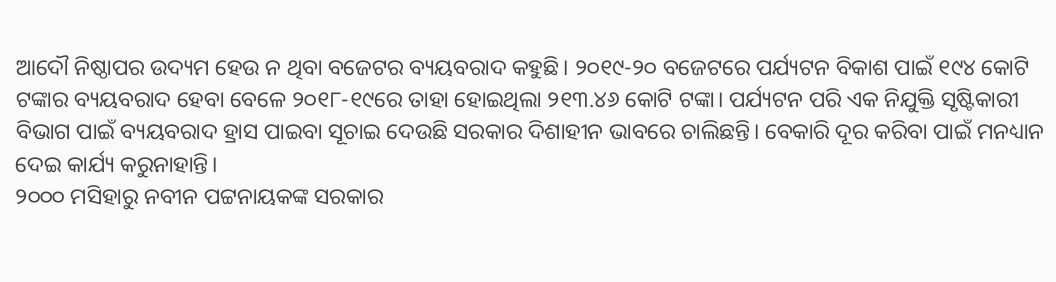ଆଦୌ ନିଷ୍ଠାପର ଉଦ୍ୟମ ହେଉ ନ ଥିବା ବଜେଟର ବ୍ୟୟବରାଦ କହୁଛି। ୨୦୧୯-୨୦ ବଜେଟରେ ପର୍ଯ୍ୟଟନ ବିକାଶ ପାଇଁ ୧୯୪ କୋଟି ଟଙ୍କାର ବ୍ୟୟବରାଦ ହେବା ବେଳେ ୨୦୧୮-୧୯ରେ ତାହା ହୋଇଥିଲା ୨୧୩.୪୬ କୋଟି ଟଙ୍କା। ପର୍ଯ୍ୟଟନ ପରି ଏକ ନିଯୁକ୍ତି ସୃଷ୍ଟିକାରୀ ବିଭାଗ ପାଇଁ ବ୍ୟୟବରାଦ ହ୍ରାସ ପାଇବା ସୂଚାଇ ଦେଉଛି ସରକାର ଦିଶାହୀନ ଭାବରେ ଚାଲିଛନ୍ତି। ବେକାରି ଦୂର କରିବା ପାଇଁ ମନଧ୍ୟାନ ଦେଇ କାର୍ଯ୍ୟ କରୁନାହାନ୍ତି।
୨୦୦୦ ମସିହାରୁ ନବୀନ ପଟ୍ଟନାୟକଙ୍କ ସରକାର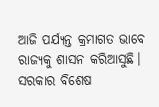ଆଜି ପର୍ଯ୍ୟନ୍ତ କ୍ରମାଗତ ଭାବେ ରାଜ୍ୟକୁ ଶାସନ କରିଆସୁଛି। ସରକାର ବିଶେଷ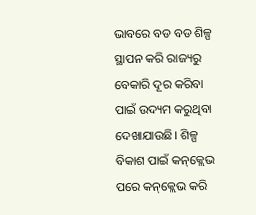ଭାବରେ ବଡ ବଡ ଶିଳ୍ପ ସ୍ଥାପନ କରି ରାଜ୍ୟରୁ ବେକାରି ଦୂର କରିବା ପାଇଁ ଉଦ୍ୟମ କରୁଥିବା ଦେଖାଯାଉଛି। ଶିଳ୍ପ ବିକାଶ ପାଇଁ କନ୍‌କ୍ଲେଭ ପରେ କନ୍‌କ୍ଲେଭ କରି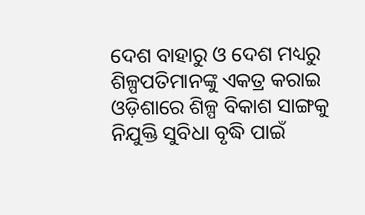ଦେଶ ବାହାରୁ ଓ ଦେଶ ମଧ୍ୟରୁ ଶିଳ୍ପପତିମାନଙ୍କୁ ଏକତ୍ର କରାଇ ଓଡ଼ିଶାରେ ଶିଳ୍ପ ବିକାଶ ସାଙ୍ଗକୁ ନିଯୁକ୍ତି ସୁବିଧା ବୃଦ୍ଧି ପାଇଁ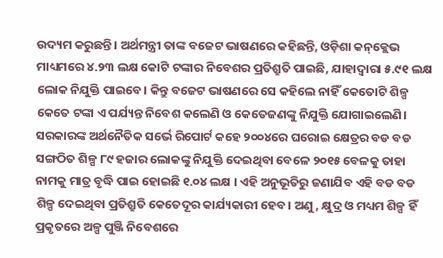ଉଦ୍ୟମ କରୁଛନ୍ତି। ଅର୍ଥମନ୍ତ୍ରୀ ତାଙ୍କ ବଜେଟ ଭାଷଣରେ କହିଛନ୍ତି, ଓଡ଼ିଶା କନ୍‌କ୍ଲେଭ ମାଧ୍ୟମରେ ୪.୨୩ ଲକ୍ଷ କୋଟି ଟଙ୍କାର ନିବେଶର ପ୍ରତିଶ୍ରୁତି ପାଇଛି, ଯାହାଦ୍ୱାରା ୫.୯୧ ଲକ୍ଷ ଲୋକ ନିଯୁକ୍ତି ପାଇବେ। କିନ୍ତୁ ବଜେଟ ଭାଷଣରେ ସେ କହିଲେ ନାହିଁ କେତୋଟି ଶିଳ୍ପ କେତେ ଟଙ୍କା ଏ ପର୍ଯ୍ୟନ୍ତ ନିବେଶ କଲେଣି ଓ କେତେଜଣଙ୍କୁ ନିଯୁକ୍ତି ଯୋଗାଇଲେଣି। ସରକାରଙ୍କ ଅର୍ଥନୈତିକ ସର୍ଭେ ରିପୋର୍ଟ କହେ ୨୦୦୪ରେ ଘରୋଇ କ୍ଷେତ୍ରର ବଡ ବଡ ସଙ୍ଗଠିତ ଶିଳ୍ପ ୮୯ ହଜାର ଲୋକଙ୍କୁ ନିଯୁକ୍ତି ଦେଇଥିବା ବେଳେ ୨୦୧୫ ବେଳକୁ ତାହା ନାମକୁ ମାତ୍ର ବୃଦ୍ଧି ପାଇ ହୋଇଛି ୧.୦୪ ଲକ୍ଷ । ଏହି ଅନୁଭୂତିରୁ ଜଣାଯିବ ଏହି ବଡ ବଡ ଶିଳ୍ପ ଦେଇଥିବା ପ୍ରତିଶ୍ରୁତି କେତେଦୂର କାର୍ଯ୍ୟକାରୀ ହେବ। ଅଣୁ, କ୍ଷୁଦ୍ର ଓ ମଧ୍ୟମ ଶିଳ୍ପ ହିଁ ପ୍ରକୃତରେ ଅଳ୍ପ ପୁଞ୍ଜି ନିବେଶରେ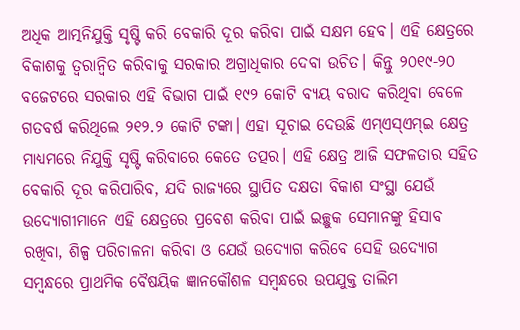ଅଧିକ ଆତ୍ମନିଯୁକ୍ତି ସୃଷ୍ଟି କରି ବେକାରି ଦୂର କରିବା ପାଇଁ ସକ୍ଷମ ହେବ। ଏହି କ୍ଷେତ୍ରରେ ବିକାଶକୁ ତ୍ୱରାନ୍ବିତ କରିବାକୁ ସରକାର ଅଗ୍ରାଧିକାର ଦେବା ଉଚିତ। କିନ୍ତୁ ୨୦୧୯-୨୦ ବଜେଟରେ ସରକାର ଏହି ବିଭାଗ ପାଇଁ ୧୯୨ କୋଟି ବ୍ୟୟ ବରାଦ କରିଥିବା ବେଳେ ଗତବର୍ଷ କରିଥିଲେ ୨୧୨.୨ କୋଟି ଟଙ୍କା। ଏହା ସୂଚାଇ ଦେଉଛି ଏମ୍‌ଏସ୍‌ଏମ୍‌ଇ କ୍ଷେତ୍ର ମାଧ୍ୟମରେ ନିଯୁକ୍ତି ସୃଷ୍ଟି କରିବାରେ କେତେ ତତ୍ପର। ଏହି କ୍ଷେତ୍ର ଆଜି ସଫଳତାର ସହିତ ବେକାରି ଦୂର କରିପାରିବ, ଯଦି ରାଜ୍ୟରେ ସ୍ଥାପିତ ଦକ୍ଷତା ବିକାଶ ସଂସ୍ଥା ଯେଉଁ ଉଦ୍ୟୋଗୀମାନେ ଏହି କ୍ଷେତ୍ରରେ ପ୍ରବେଶ କରିବା ପାଇଁ ଇଚ୍ଛୁକ ସେମାନଙ୍କୁ ହିସାବ ରଖିବା, ଶିଳ୍ପ ପରିଚାଳନା କରିବା ଓ ଯେଉଁ ଉଦ୍ୟୋଗ କରିବେ ସେହି ଉଦ୍ୟୋଗ ସମ୍ବନ୍ଧରେ ପ୍ରାଥମିକ ବୈଷୟିକ ଜ୍ଞାନକୌଶଳ ସମ୍ବନ୍ଧରେ ଉପଯୁକ୍ତ ତାଲିମ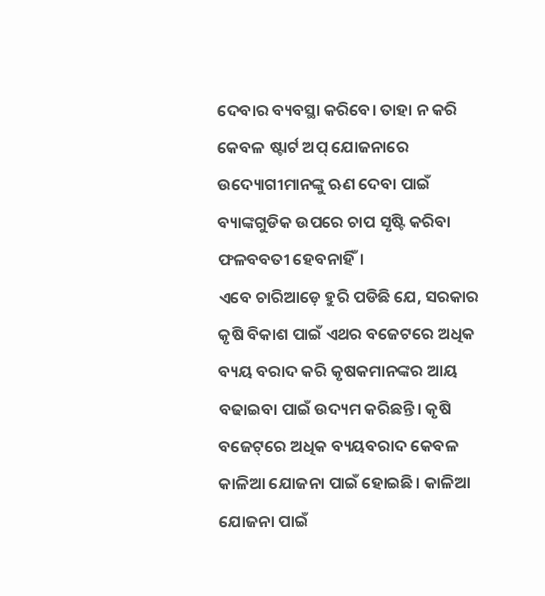ଦେବାର ବ୍ୟବସ୍ଥା କରିବେ। ତାହା ନ କରି କେବଳ ଷ୍ଟାର୍ଟ ଅପ୍‌ ଯୋଜନାରେ ଉଦ୍ୟୋଗୀମାନଙ୍କୁ ଋଣ ଦେବା ପାଇଁ ବ୍ୟାଙ୍କଗୁଡିକ ଉପରେ ଚାପ ସୃଷ୍ଟି କରିବା ଫଳବବତୀ ହେବନାହିଁ।
ଏବେ ଚାରିଆଡ଼େ ହୁରି ପଡିଛି ଯେ, ସରକାର କୃଷି ବିକାଶ ପାଇଁ ଏଥର ବଜେଟରେ ଅଧିକ ବ୍ୟୟ ବରାଦ କରି କୃଷକମାନଙ୍କର ଆୟ ବଢାଇବା ପାଇଁ ଉଦ୍ୟମ କରିଛନ୍ତି। କୃଷି ବଜେଟ୍‌ରେ ଅଧିକ ବ୍ୟୟବରାଦ କେବଳ କାଳିଆ ଯୋଜନା ପାଇଁ ହୋଇଛି। କାଳିଆ ଯୋଜନା ପାଇଁ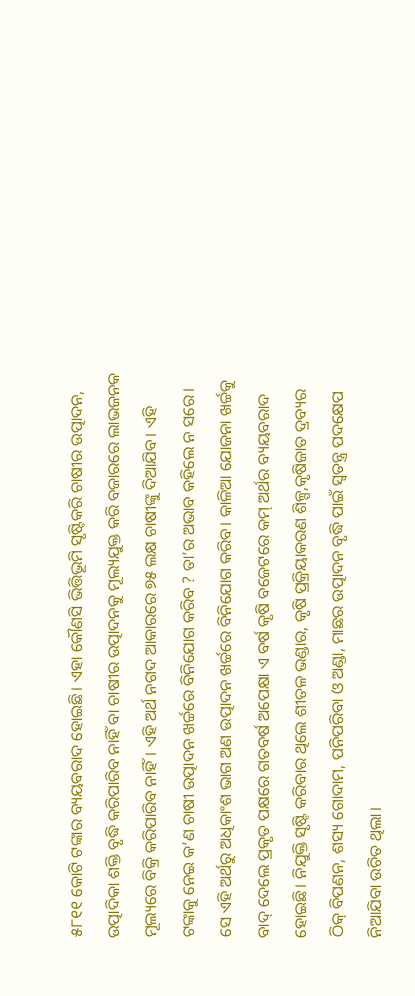୫୮୧୧ କୋଟି ଟଙ୍କାର ବ୍ୟୟବରାଦ ହୋଇଛି। ଏହା କୌଣସି ଭିତ୍ତିଭୂମି ସୃଷ୍ଟିକରି ଚାଷୀର ଉତ୍ପାଦନ, ଉତ୍ପାଦିକା ଶକ୍ତି ବୃଦ୍ଧି କରିପାରିବ ନାହିଁ ବା ଚାଷୀର ଉତ୍ପାଦନକୁ ମୂଲ୍ୟଯୁକ୍ତ କରି ବଜାରରେ ଲାଭଜନକ ମୂଲ୍ୟରେ ବିକ୍ରି କରିପାରିବ ନାହିଁ। ଏହି ଅର୍ଥ ନଗଦ ଆକାରରେ ୭୫ ଲକ୍ଷ ଚାଷୀଙ୍କୁ ଦିଆଯିବ। ଏହି ଟଙ୍କାକୁ ନେଇ କ’ଣ ଚାଷୀ ଉତ୍ପାଦନ ଖର୍ଚ୍ଚରେ ବିନିଯୋଗ କରିବ ? ତା’ର ଅଭାବ କହିଲେ ନ ସରେ। ସେ ଏହି ଅର୍ଥରୁ ଅଧିକାଂଶ ଭାଗ ଅଣ ଉତ୍ପାଦନ ଖର୍ଚ୍ଚରେ ବିନିଯୋଗ କରିବ। କାଳିଆ ଯୋଜନା ଖର୍ଚ୍ଚକୁ ବାଦ୍‌ ଦେଲେ ପ୍ରକୃତ ପକ୍ଷରେ ଗତବର୍ଷ ଅପେକ୍ଷା ଏ ବର୍ଷ କୃଷି ବଜେଟରେ କମ୍‌ ଅର୍ଥର ବ୍ୟୟବରାଦ ହୋଇଛି। ନିଯୁକ୍ତି ସୃଷ୍ଟି କରିବାର ଥିଲେ ଶୀତଳ ଭଣ୍ଡାର, କୃଷି ପ୍ରକ୍ରିୟାକରଣ ଶିଳ୍ପ,କୃଷିଜାତ ଦ୍ରବ୍ୟର ଠିକ୍‌ ବିପଣନ, ଶସ୍ୟ ଗୋଦାମ, ପନିପରିବା ଓ ଅଣ୍ଡା, ମାଛର ଉତ୍ପାଦନ ବୃଦ୍ଧି ପାଇଁ ସ୍ବତନ୍ତ୍ର ପଦକ୍ଷେପ ନିଆଯିବା ଉଚିତ ଥିଲା।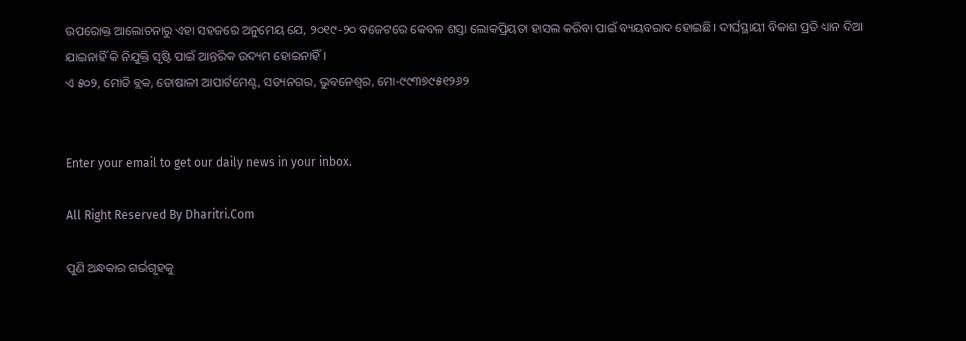ଉପରୋକ୍ତ ଆଲୋଚନାରୁ ଏହା ସହଜରେ ଅନୁମେୟ ଯେ, ୨୦୧୯-୨୦ ବଜେଟରେ କେବଳ ଶସ୍ତା ଲୋକପ୍ରିୟତା ହାସଲ କରିବା ପାଇଁ ବ୍ୟୟବରାଦ ହୋଇଛି। ଦୀର୍ଘସ୍ଥାୟୀ ବିକାଶ ପ୍ରତି ଧ୍ୟାନ ଦିଆ ଯାଇନାହିଁ କି ନିଯୁକ୍ତି ସୃଷ୍ଟି ପାଇଁ ଆନ୍ତରିକ ଉଦ୍ୟମ ହୋଇନାହିଁ।
ଏ ୫୦୨, ମୋତି ବ୍ଲକ, ତୋଷାଳୀ ଆପାର୍ଟମେଣ୍ଟ, ସତ୍ୟନଗର, ଭୁବନେଶ୍ୱର, ମୋ-୯୯୩୭୯୫୧୨୬୨


Enter your email to get our daily news in your inbox.

All Right Reserved By Dharitri.Com

ପୁଣି ଅନ୍ଧକାର ଗର୍ଭଗୃହକୁ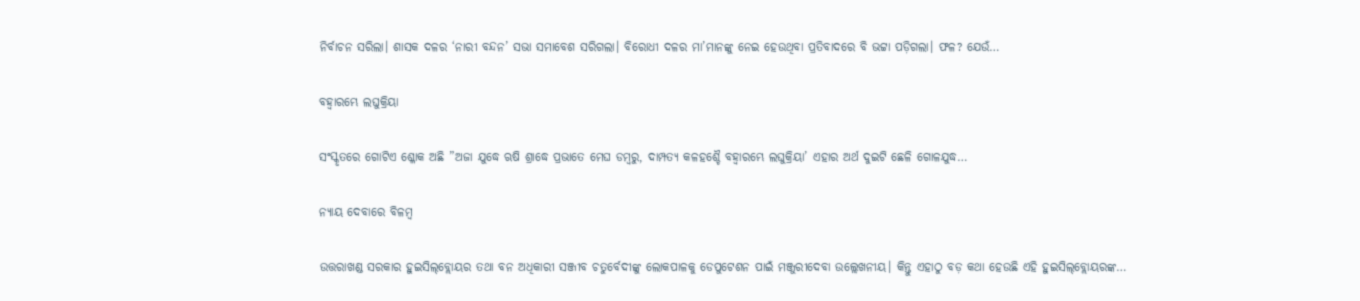ନିର୍ବାଚନ ସରିଲା। ଶାସକ ଦଳର ‘ନାରୀ ବନ୍ଦନ’ ସଭା ସମାବେଶ ସରିଗଲା। ବିରୋଧୀ ଦଳର ମା’ମାନଙ୍କୁ ନେଇ ହେଉଥିବା ପ୍ରତିବାଦରେ ବି ଭଟ୍ଟା ପଡ଼ିଗଲା। ଫଳ? ଯେଉଁ…

ବହ୍ବାରମ୍ଭେ ଲଘୁକ୍ରିୟା

ସଂସ୍କୃତରେ ଗୋଟିଏ ଶ୍ଳୋକ ଅଛି ”ଅଜା ଯୁଦ୍ଧେ ଋଷି ଶ୍ରାଦ୍ଧେ ପ୍ରଭାତେ ମେଘ ଡମ୍ବରୁ, ଦାମ୍ପତ୍ୟ କଳହଶ୍ଚୈ ବହ୍ବାରମ୍ଭେ ଲଘୁକ୍ରିୟା’ ଏହାର ଅର୍ଥ ଦୁଇଟି ଛେଳି ଗୋଳଯୁଦ୍ଧ…

ନ୍ୟାୟ ଦେବାରେ ବିଳମ୍ବ

ଉତ୍ତରାଖଣ୍ଡ ସରକାର ହୁଇସିଲ୍‌ବ୍ଲୋୟର ତଥା ବନ ଅଧିକାରୀ ସଞ୍ଜୀବ ଚତୁର୍ବେଦୀଙ୍କୁ ଲୋକପାଳକୁ ଡେପୁଟେଶନ ପାଇଁ ମଞ୍ଜୁରୀଦେବା ଉଲ୍ଲେଖନୀୟ। କିନ୍ତୁ ଏହାଠୁ ବଡ଼ କଥା ହେଉଛି ଏହି ହୁଇସିଲ୍‌ବ୍ଲୋୟରଙ୍କ…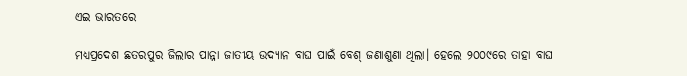ଏଇ ଭାରତରେ

ମଧ୍ୟପ୍ରଦେଶ ଛତରପୁର ଜିଲାର ପାନ୍ନା ଜାତୀୟ ଉଦ୍ୟାନ ବାଘ ପାଇଁ ବେଶ୍‌ ଜଣାଶୁଣା ଥିଲା। ହେଲେ ୨୦୦୯ରେ ତାହା ବାଘ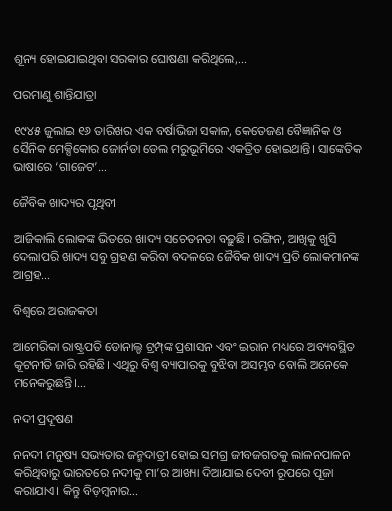ଶୂନ୍ୟ ହୋଇଯାଇଥିବା ସରକାର ଘୋଷଣା କରିଥିଲେ,…

ପରମାଣୁ ଶାନ୍ତିଯାତ୍ରା

୧୯୪୫ ଜୁଲାଇ ୧୬ ତାରିଖର ଏକ ବର୍ଷାଭିଜା ସକାଳ, କେତେଜଣ ବୈଜ୍ଞାନିକ ଓ ସୈନିକ ମେକ୍ସିକୋର ଜୋର୍ନଡା ଡେଲ ମରୁଭୂମିରେ ଏକତ୍ରିତ ହୋଇଥାନ୍ତି। ସାଙ୍କେତିକ ଭାଷାରେ ‘ଗାଜେଟ’…

ଜୈବିକ ଖାଦ୍ୟର ପୃଥିବୀ

ଆଜିକାଲି ଲୋକଙ୍କ ଭିତରେ ଖାଦ୍ୟ ସଚେତନତା ବଢ଼ୁଛି। ରଙ୍ଗିନ, ଆଖିକୁ ଖୁସି ଦେଲାପରି ଖାଦ୍ୟ ସବୁ ଗ୍ରହଣ କରିବା ବଦଳରେ ଜୈବିକ ଖାଦ୍ୟ ପ୍ରତି ଲୋକମାନଙ୍କ ଆଗ୍ରହ…

ବିଶ୍ୱରେ ଅରାଜକତା

ଆମେରିକା ରାଷ୍ଟ୍ରପତି ଡୋନାଲ୍ଡ ଟ୍ରମ୍ପ୍‌ଙ୍କ ପ୍ରଶାସନ ଏବଂ ଇରାନ ମଧ୍ୟରେ ଅବ୍ୟବସ୍ଥିତ କୂଟନୀତି ଜାରି ରହିଛି। ଏଥିରୁ ବିଶ୍ୱ ବ୍ୟାପାରକୁ ବୁଝିବା ଅସମ୍ଭବ ବୋଲି ଅନେକେ ମନେକରୁଛନ୍ତି।…

ନଦୀ ପ୍ରଦୂଷଣ

ନନଦୀ ମନୁଷ୍ୟ ସଭ୍ୟତାର ଜନ୍ମଦାତ୍ରୀ ହୋଇ ସମଗ୍ର ଜୀବଜଗତକୁ ଲାଳନପାଳନ କରିଥିବାରୁ ଭାରତରେ ନଦୀକୁ ମା’ର ଆଖ୍ୟା ଦିଆଯାଇ ଦେବୀ ରୂପରେ ପୂଜା କରାଯାଏ। କିନ୍ତୁ ବିଡ଼ମ୍ବନାର…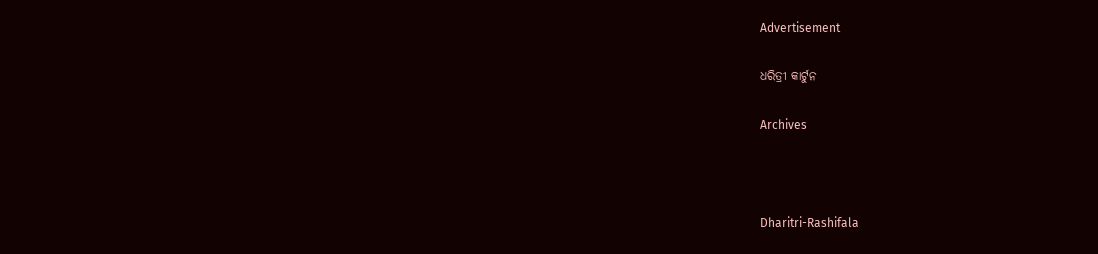Advertisement

ଧରିତ୍ରୀ କାର୍ଟୁନ

Archives



Dharitri-Rashifala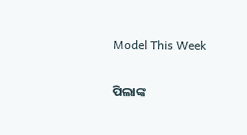Model This Week

ପିଲାଙ୍କ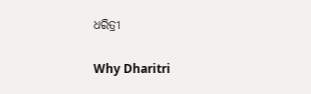ଧରିତ୍ରୀ

Why Dharitri